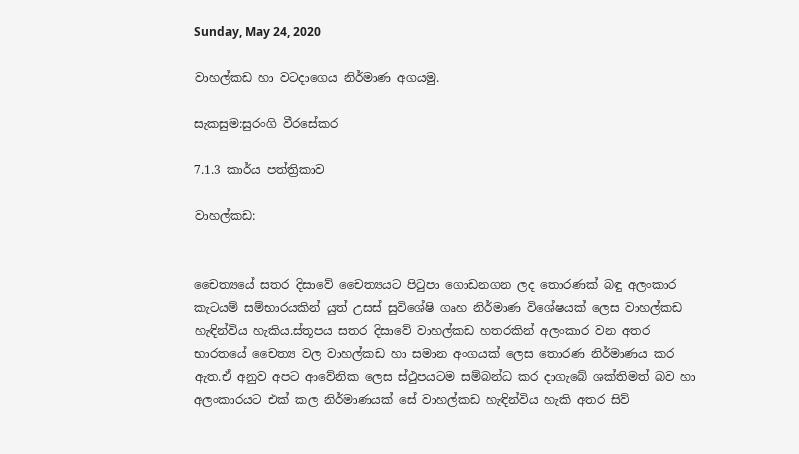Sunday, May 24, 2020

වාහල්කඩ හා වටදාගෙය නිර්මාණ අගයමු.

සැකසුම:සුරංගි වීරසේකර

7.1.3 කාර්ය පත්ත්‍රිකාව

වාහල්කඩ:


චෛත්‍යයේ සතර දිසාවේ චෛත්‍යයට පිටුපා ගොඩනගන ලද තොරණක් බඳු අලංකාර කැටයම් සම්භාරයකින් යුත් උසස් සුවිශේෂි ගෘහ නිර්මාණ විශේෂයක් ලෙස වාහල්කඩ හැඳින්විය හැකිය.ස්තූපය සතර දිසාවේ වාහල්කඩ හතරකින් අලංකාර වන අතර භාරතයේ චෛත්‍ය වල වාහල්කඩ හා සමාන අංගයක් ලෙස තොරණ නිර්මාණය කර ඇත.ඒ අනුව අපට ආවේනික ලෙස ස්ථුපයටම සම්බන්ධ කර දාගැබේ ශක්තිමත් බව හා අලංකාරයට එක් කල නිර්මාණයක් සේ වාහල්කඩ හැඳින්විය හැකි අතර සිව්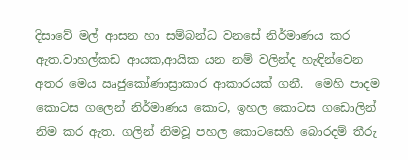දිසාවේ මල් ආසන හා සම්බන්ධ වනසේ නිර්මාණය කර ඇත.වාහල්කඩ ආයක,ආයික යන නම් වලින්ද හැඳින්වෙන අතර මෙය ඍජුකෝණාස්‍රාකාර ආකාරයක් ගනී.  මෙහි පාදම  කොටස ගලෙන් නිර්මාණය කොට, ඉහල කොටස ගඩොලින් නිම කර ඇත. ගලින් නිමවූ පහල කොටසෙහි බොරදම් තීරු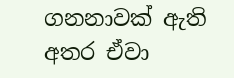ගනනාවක් ඇති අතර ඒවා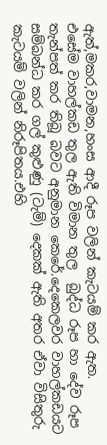ඇත්,මකර,වාමන,හංස ආදී රූප වලින් කැටයම් කර ඇත.
එසේම වාහල්කඩ තුල ඇති විමාන තුල  බුද්ධ රූප හා දේව රූප තැන්පත් කර තිබූ බවට අනුමාන කෙරේ.දෙකෙලවර වාහල්කඩයට සම්බන්ධ කර ගල් කුළුණු (ටැම්) දෙකක් ඇති අතර ඒවා විසිතුරු කැටයම් වලින් නිරූපිතය.එහි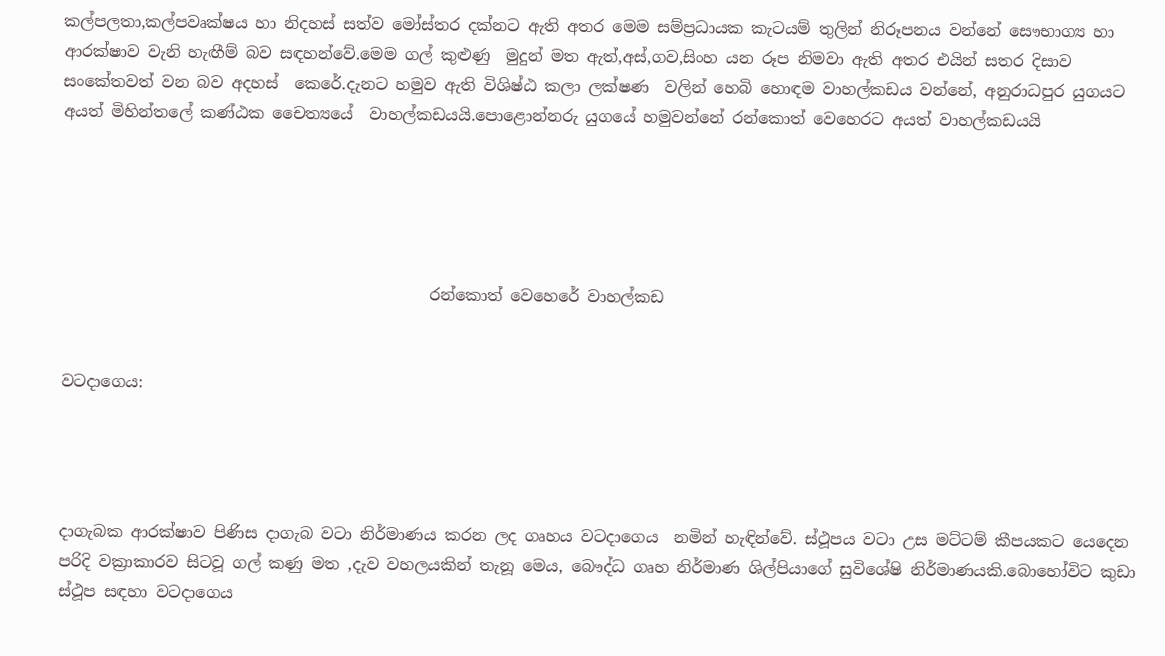කල්පලතා,කල්පවෘක්ෂය හා නිදහස් සත්ව මෝස්තර දක්නට ඇති අතර මෙම සම්ප්‍රධායක කැටයම් තුලින් නිරූපනය වන්නේ සෞභාග්‍ය හා ආරක්ෂාව වැනි හැඟීම් බව සඳහන්වේ.මෙම ගල් කුළුණු  මුදුන් මත ඇත්,අස්,ගව,සිංහ යන රූප නිමවා ඇති අතර එයින් සතර දිසාව සංකේතවත් වන බව අදහස්  කෙරේ.දැනට හමුව ඇති විශිෂ්ඨ කලා ලක්ෂණ  වලින් හෙබි හොඳම වාහල්කඩය වන්නේ, අනුරාධපුර යුගයට අයත් මිහින්තලේ කණ්ඨක චෛත්‍යයේ  වාහල්කඩයයි.පොළොන්නරු යුගයේ හමුවන්නේ රන්කොත් වෙහෙරට අයත් වාහල්කඩයයි





                                              රන්කොත් වෙහෙරේ වාහල්කඩ


වටදාගෙය:




දාගැබක ආරක්ෂාව පිණිස දාගැබ වටා නිර්මාණය කරන ලද ගෘහය වටදාගෙය  නමින් හැඳින්වේ. ස්ථූපය වටා උස මට්ටම් කීපයකට යෙදෙන පරිදි වක්‍රාකාරව සිටවූ ගල් කණු මත ,දැව වහලයකින් තැනූ මෙය, බෞද්ධ ගෘහ නිර්මාණ ශිල්පියාගේ සුවිශේෂි නිර්මාණයකි.බොහෝවිට කුඩා ස්ථූප සඳහා වටදාගෙය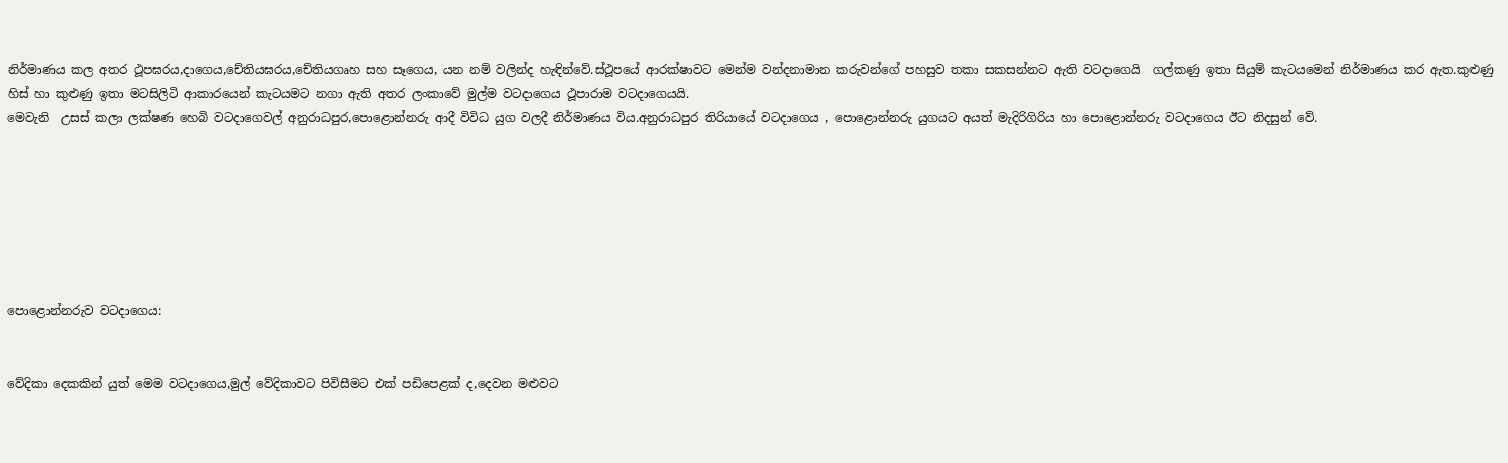නිර්මාණය කල අතර ථූපඝරය,දාගෙය,චේතියඝරය,චේතියගෘහ සහ සෑගෙය, යන නම් වලින්ද හැඳින්වේ.ස්ථූපයේ ආරක්ෂාවට මෙන්ම වන්දනාමාන කරුවන්ගේ පහසුව තකා සකසන්නට ඇති වටදාගෙයි  ගල්කණු ඉතා සියුම් කැටයමෙන් නිර්මාණය කර ඇත.කුළුණු හිස් හා කුළුණු ඉතා මටසිලිටි ආකාරයෙන් කැටයමට නගා ඇති අතර ලංකාවේ මුල්ම වටදාගෙය ථූපාරාම වටදාගෙයයි.
මෙවැනි  උසස් කලා ලක්ෂණ හෙබි වටදාගෙවල් අනුරාධපුර,පොළොන්නරු ආදී විවිධ යුග වලදී නිර්මාණය විය.අනුරාධපුර තිරියායේ වටදාගෙය , පොළොන්නරු යුගයට අයත් මැදිරිගිරිය හා පොළොන්නරු වටදාගෙය ඊට නිදසුන් වේ.







පොළොන්නරුව වටදාගෙය:


වේදිකා දෙකකින් යුත් මෙම වටදාගෙය,මුල් වේදිකාවට පිවිසීමට එක් පඩිපෙළක් ද,දෙවන මළුවට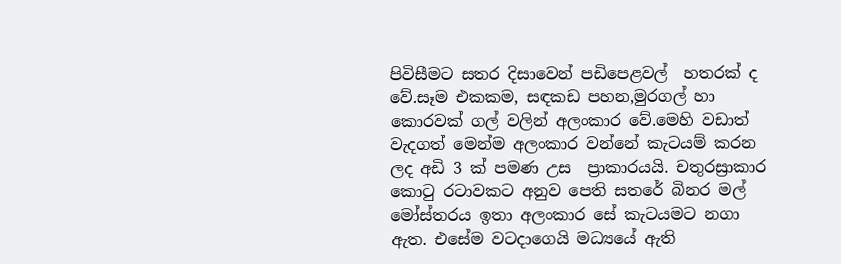පිවිසීමට සතර දිසාවෙන් පඩිපෙළවල්  හතරක් ද වේ.සෑම එකකම, සඳකඩ පහන,මුරගල් හා කොරවක් ගල් වලින් අලංකාර වේ.මෙහි වඩාත් වැදගත් මෙන්ම අලංකාර වන්නේ කැටයම් කරන ලද අඩි 3 ක් පමණ උස  ප්‍රාකාරයයි. චතුරස්‍රාකාර කොටු රටාවකට අනුව පෙති සතරේ බිනර මල් මෝස්තරය ඉතා අලංකාර සේ කැටයමට නගා ඇත. එසේම වටදාගෙයි මධ්‍යයේ ඇති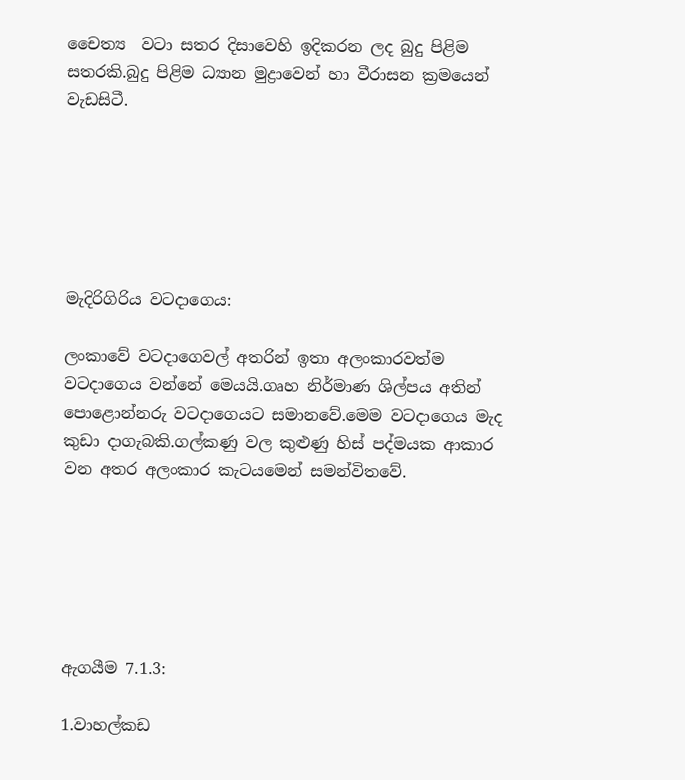චෛත්‍ය  වටා සතර දිසාවෙහි ඉදිකරන ලද බුදු පිළිම සතරකි.බුදු පිළිම ධ්‍යාන මුද්‍රාවෙන් හා වීරාසන ක්‍රමයෙන් වැඩසිටී.






මැදිරිගිරිය වටදාගෙය:

ලංකාවේ වටදාගෙවල් අතරින් ඉතා අලංකාරවත්ම වටදාගෙය වන්නේ මෙයයි.ගෘහ නිර්මාණ ශිල්පය අතින් පොළොන්නරු වටදාගෙයට සමානවේ.මෙම වටදාගෙය මැද කුඩා දාගැබකි.ගල්කණු වල කුළුණු හිස් පද්මයක ආකාර වන අතර අලංකාර කැටයමෙන් සමන්විතවේ.






ඇගයීම 7.1.3:

1.වාහල්කඩ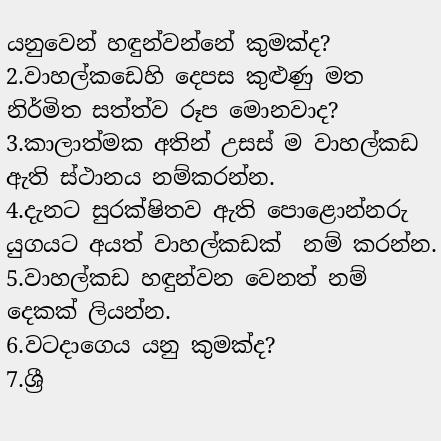යනුවෙන් හඳුන්වන්නේ කුමක්ද?
2.වාහල්කඩෙහි දෙපස කුළුණු මත නිර්මිත සත්ත්ව රූප මොනවාද?
3.කාලාත්මක අතින් උසස් ම වාහල්කඩ ඇති ස්ථානය නම්කරන්න.
4.දැනට සුරක්ෂිතව ඇති පොළොන්නරු යුගයට අයත් වාහල්කඩක්  නම් කරන්න.
5.වාහල්කඩ හඳුන්වන වෙනත් නම් දෙකක් ලියන්න.
6.වටදාගෙය යනු කුමක්ද?
7.ශ්‍රී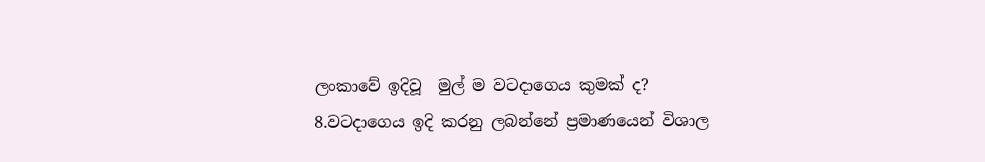ලංකාවේ ඉදිවූ  මුල් ම වටදාගෙය කුමක් ද?
8.වටදාගෙය ඉදි කරනු ලබන්නේ ප්‍රමාණයෙන් විශාල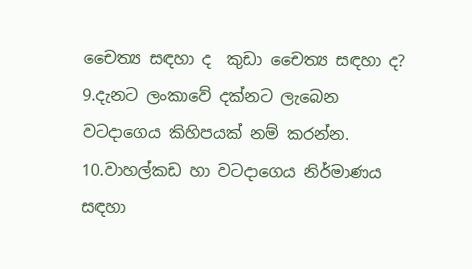චෛත්‍ය සඳහා ද  කුඩා චෛත්‍ය සඳහා ද?
9.දැනට ලංකාවේ දක්නට ලැබෙන වටදාගෙය කිහිපයක් නම් කරන්න.
10.වාහල්කඩ හා වටදාගෙය නිර්මාණය සඳහා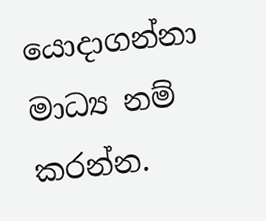යොදාගන්නා මාධ්‍ය නම් කරන්න.